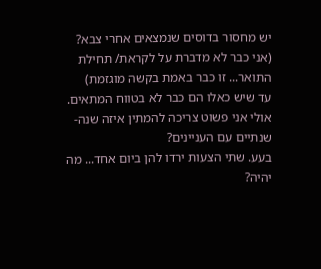יש מחסור בדוסים שנמצאים אחרי צבא? (אני כבר לא מדברת על לקראת/ תחילת התואר... זו כבר באמת בקשה מוגזמת)
עד שיש כאלו הם כבר לא בטווח המתאים. אולי אני פשוט צריכה להמתין איזה שנה-שנתיים עם העניינים?
בעע. שתי הצעות ירדו להן ביום אחד... מה יהיה?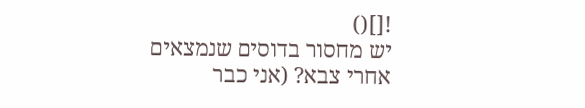![]()
יש מחסור בדוסים שנמצאים אחרי צבא? (אני כבר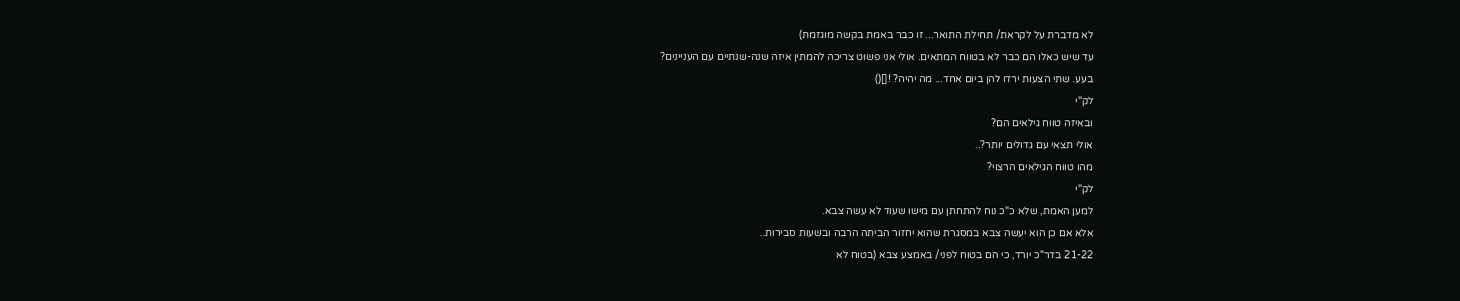לא מדברת על לקראת/ תחילת התואר... זו כבר באמת בקשה מוגזמת)
עד שיש כאלו הם כבר לא בטווח המתאים. אולי אני פשוט צריכה להמתין איזה שנה-שנתיים עם העניינים?
בעע. שתי הצעות ירדו להן ביום אחד... מה יהיה? ![]()
לק"י
ובאיזה טווח גילאים הם?
אולי תצאי עם גדולים יותר?..
מהו טווח הגילאים הרצוי?
לק"י
למען האמת, שלא כ"כ נוח להתחתן עם מישו שעוד לא עשה צבא.
אלא אם כן הוא יעשה צבא במסגרת שהוא יחזור הביתה הרבה ובשעות סבירות..
21-22 בדר"כ יורד, כי הם בטוח לפני/ באמצע צבא (בטוח לא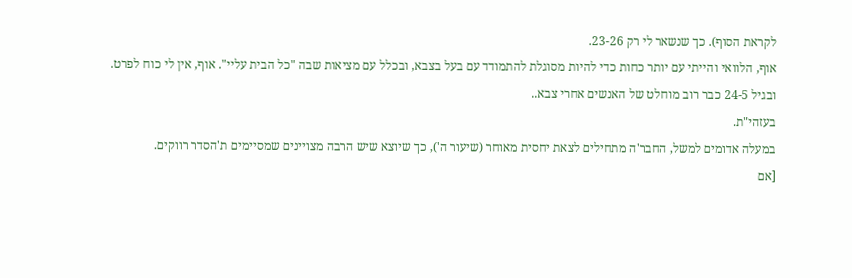לקראת הסוף). כך שנשאר לי רק 23-26.
אוף, הלוואי והייתי עם יותר כחות כדי להיות מסוגלת להתמודד עם בעל בצבא, ובכלל עם מציאות שבה "כל הבית עליי". אוף, אין לי כוח לפרט.
ובגיל 24-5 כבר רוב מוחלט של האנשים אחרי צבא..
בעזהי"ת.
במעלה אדומים למשל, החבר'ה מתחילים לצאת יחסית מאוחר (שיעור ה'), כך שיוצא שיש הרבה מצויינים שמסיימים ת'הסדר רווקים.
[אם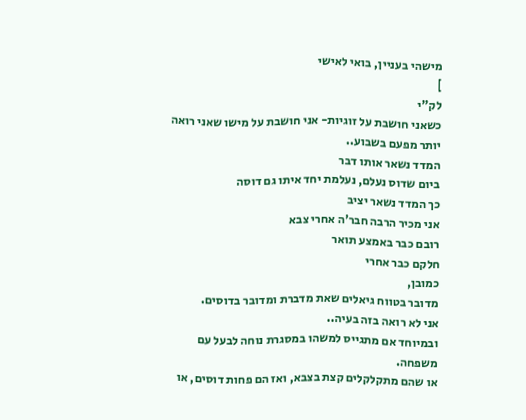מישהי בעניין, בואי לאישי
]
לק"י
כשאני חושבת על זוגיות- אני חושבת על מישו שאני רואה יותר מפעם בשבוע..
המדד נשאר אותו דבר
ביום שדוס נעלם, נעלמת יחד איתו גם דוסה
כך המדד נשאר יציב
אני מכיר הרבה חבר'ה אחרי צבא
רובם כבר באמצע תואר
חלקם כבר אחרי
כמובן,
מדובר בטווח גיאלים שאת מדברת ומדובר בדוסים.
אני לא רואה בזה בעיה..
ובמיוחד אם מתגייס למשהו במסגרת נוחה לבעל עם משפחה.
או שהם מתקלקלים קצת בצבא, ואז הם פחות דוסים, או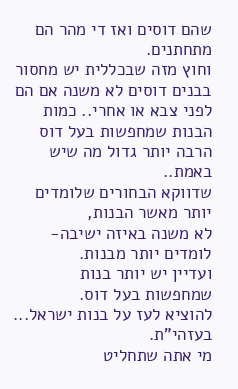שהם דוסים ואז די מהר הם מתחתנים.
וחוץ מזה שבכללית יש מחסור בבנים דוסים לא משנה אם הם לפני צבא או אחרי.. כמות הבנות שמחפשות בעל דוס הרבה יותר גדול מה שיש באמת..
שדווקא הבחורים שלומדים יותר מאשר הבנות,
לא משנה באיזה ישיבה- לומדים יותר מבנות.
ועדיין יש יותר בנות שמחפשות בעל דוס.
להוציא לעז על בנות ישראל...
בעזהי"ת.
מי אתה שתחליט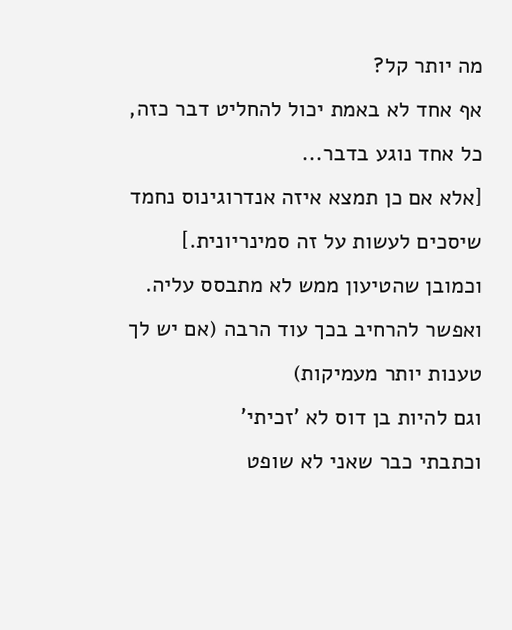מה יותר קל?
אף אחד לא באמת יכול להחליט דבר כזה, כל אחד נוגע בדבר...
[אלא אם כן תמצא איזה אנדרוגינוס נחמד שיסכים לעשות על זה סמינריונית.]
וכמובן שהטיעון ממש לא מתבסס עליה. ואפשר להרחיב בכך עוד הרבה (אם יש לך טענות יותר מעמיקות)
וגם להיות בן דוס לא 'זכיתי'
וכתבתי כבר שאני לא שופט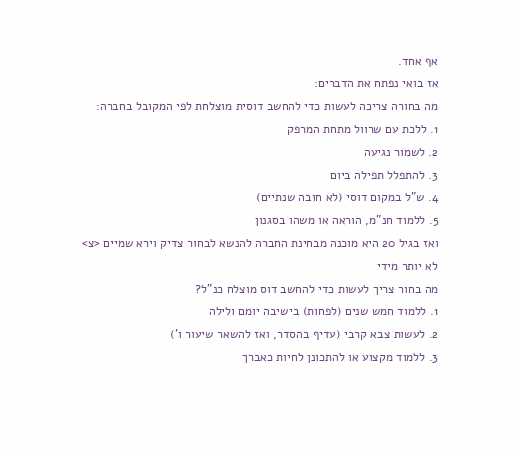אף אחד.
אז בואי נפתח את הדברים:
מה בחורה צריכה לעשות כדי להחשב דוסית מוצלחת לפי המקובל בחברה:
1. ללכת עם שרוול מתחת המרפק
2. לשמור נגיעה
3. להתפלל תפילה ביום
4. ש"ל במקום דוסי (לא חובה שנתיים)
5. ללמוד חנ"מ, הוראה או משהו בסגנון
ואז בגיל 20 היא מוכנה מבחינת החברה להנשא לבחור צדיק וירא שמיים <צ>
לא יותר מידי
מה בחור צריך לעשות כדי להחשב דוס מוצלח כנ"ל?
1. ללמוד חמש שנים (לפחות) בישיבה יומם ולילה
2. לעשות צבא קרבי (עדיף בהסדר, ואז להשאר שיעור ו')
3. ללמוד מקצוע או להתכונן לחיות כאברך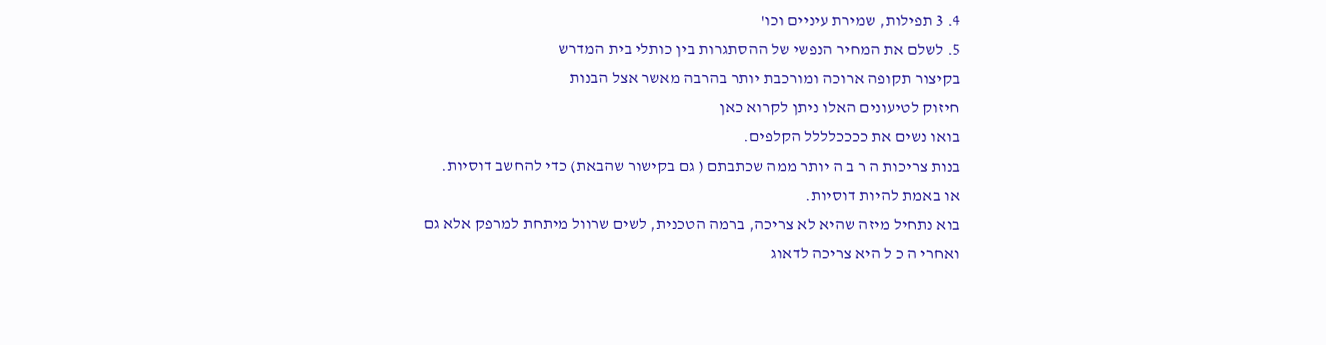4. 3 תפילות, שמירת עיניים וכו'
5. לשלם את המחיר הנפשי של ההסתגרות בין כותלי בית המדרש
בקיצור תקופה ארוכה ומורכבת יותר בהרבה מאשר אצל הבנות
חיזוק לטיעונים האלו ניתן לקרוא כאן
בואו נשים את ככככלללל הקלפים.
בנות צריכות ה ר ב ה יותר ממה שכתבתם ( גם בקישור שהבאת) כדי להחשב דוסיות.
או באמת להיות דוסיות.
בוא נתחיל מיזה שהיא לא צריכה, ברמה הטכנית, לשים שרוול מיתחת למרפק אלא גם
ואחרי ה כ ל היא צריכה לדאוג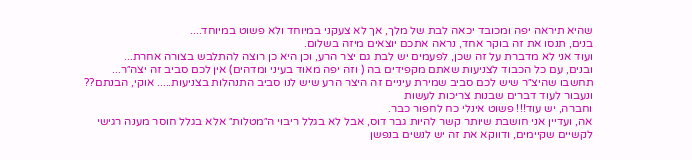שהיא תיראה יפה ומכובד יכאה לבת של מלך, אך לא צעקני במיוחד ולא פשוט במיוחד....
בנים, תנסו את זה בוקר אחד, נראה אתכם יוצאים מיזה בשלום.
ועוד אני לא מדברת על זה שכן, לפעמים יש לבת גם יצר הרע, וכן היא כן רוצה להתלבש בצורה אחרת...
ובנים, עם כל הכבוד לצניעות שאתם מקפידים בה ( וזה יפה מאוד בעיני ומדהים) אין לכם סביב זה יצה״ר...
תחשבו שהיצ״ר שיש לכם סביב שמירת עיניים זה היצר הרע שיש לנו סביב התנהלות בצניעות..... אוקי, הבנתם??
ונעבור לעוד דברים שבנות צריכות לעשות
וחברה, יש עוד!!! פשוט אינלי כח לחפור כבר.
אה, ועדיין אני חושבת שיותר קשר להיות גבר דוס, אבל לא בגלל ריבוי ה״מטלות״ אלא בגלל חוסר מענה רגישי לקשיים שקיימים, ודווקא את זה יש לנשים בנפשן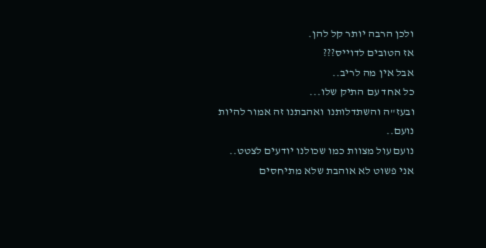ולכן הרבה יותר קל להן.
אז הטובים לדוייס???
אבל אין מה לריב..
כל אחד עם התיק שלו...
ובעז"ה והשתדלותנו ואהבתנו זה אמור להיות נועם..
נועם עול מצוות כמו שכולנו יודעים לצטט..
אני פשוט לא אוהבת שלא מתיחסים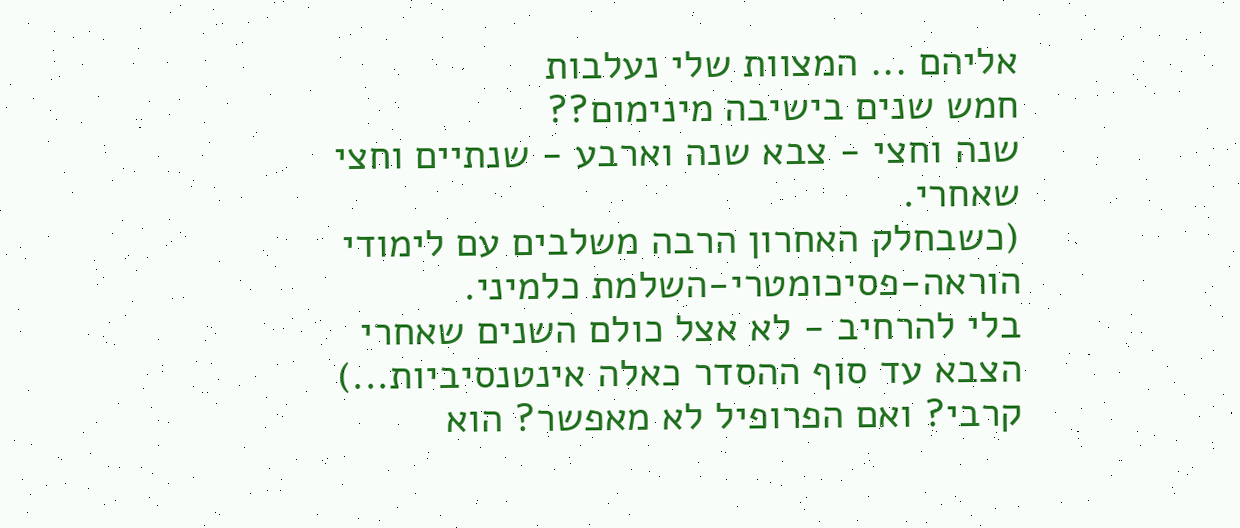אליהם ... המצוות שלי נעלבות
חמש שנים בישיבה מינימום??
שנה וחצי - צבא שנה וארבע - שנתיים וחצי שאחרי.
(כשבחלק האחרון הרבה משלבים עם לימודי הוראה-פסיכומטרי-השלמת כלמיני.
בלי להרחיב - לא אצל כולם השנים שאחרי הצבא עד סוף ההסדר כאלה אינטנסיביות...)
קרבי? ואם הפרופיל לא מאפשר? הוא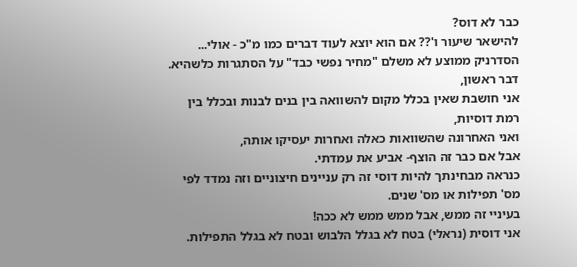כבר לא דוס?
להישאר שיעור ו'?? אם הוא יוצא לעוד דברים כמו מ"כ - אולי...
הסדרניק ממוצע לא משלם "מחיר נפשי כבד" על הסתגרות כלשהיא.
דבר ראשון,
אני חושבת שאין בכלל מקום להשוואה בין בנים לבנות ובכלל בין רמת דוסיות,
ואני האחרונה שהשוואות כאלה ואחרות יעסיקו אותה,
אבל אם כבר זה הוצף- אביע את עמדתי.
כנראה מבחינתך להיות דוסי זה רק עניינים חיצוניים וזה נמדד לפי מס' תפילות או מס' שנים.
בעיניי זה ממש, אבל ממש ממש לא ככה!
אני דוסית (נראלי) בטח לא בגלל הלבוש ובטח לא בגלל התפילות.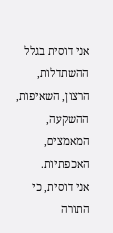אני דוסית בגלל ההשתדלות, הרצון, השאיפות, ההשקעה, המאמצים, האכפתיות.
אני דוסית, כי התורה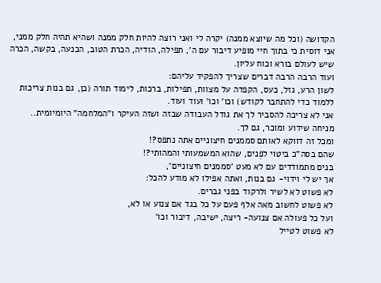הקדושה (וכל מה שיוצא ממנה) יקרה לי ואני רוצה להיות חלק ממנה ושהיא תהיה חלק ממני,
אני דוסית כי בתוך חיי מופיע דיבור עם ה', תפילה, הודיה, הכרת הטוב, הכנעה, בקשה, הכרה שיש לעולם בורא וכוח עליון.
ועוד הרבה הרבה דברים שצריך להפקיד עליהם:
לשון הרע, גזל, כעס, הקפדה על מצוות, תפילות, ברכות, לימוד תורה (כן, גם בנות צריכות ללמוד כדי להתחבר לקודש) וכו' וכו' ועוד ועוד.
אני לא צריכה להסביר לך את גודל העבודה שבזה ושזה העיקר ו"המלחמה" היומיומית..
מניחה שידוע ומוכר, גם לך.
ומכל זה דווקא לאותם סממנים חיצוניים אתה נתפס?!
שהם בסה"כ ביטוי לפְנים, שהוא המשמעותי והמהותי?!
בנים מתמודדים עם לא מעט 'סממנים חיצוניים',
אך יש לי וידוי- גם בנות, ואתה אפילו לא מודע להכל:
לא פשוט לא לשיר ולרקוד בפני גברים.
לא פשוט לחשוב מאה אלף פעם על כל בגד אם צנוע או לא,
ועל כל פעולה אם צנועה- ריצה, ישיבה, דיבור וכו'
לא פשוט לטייל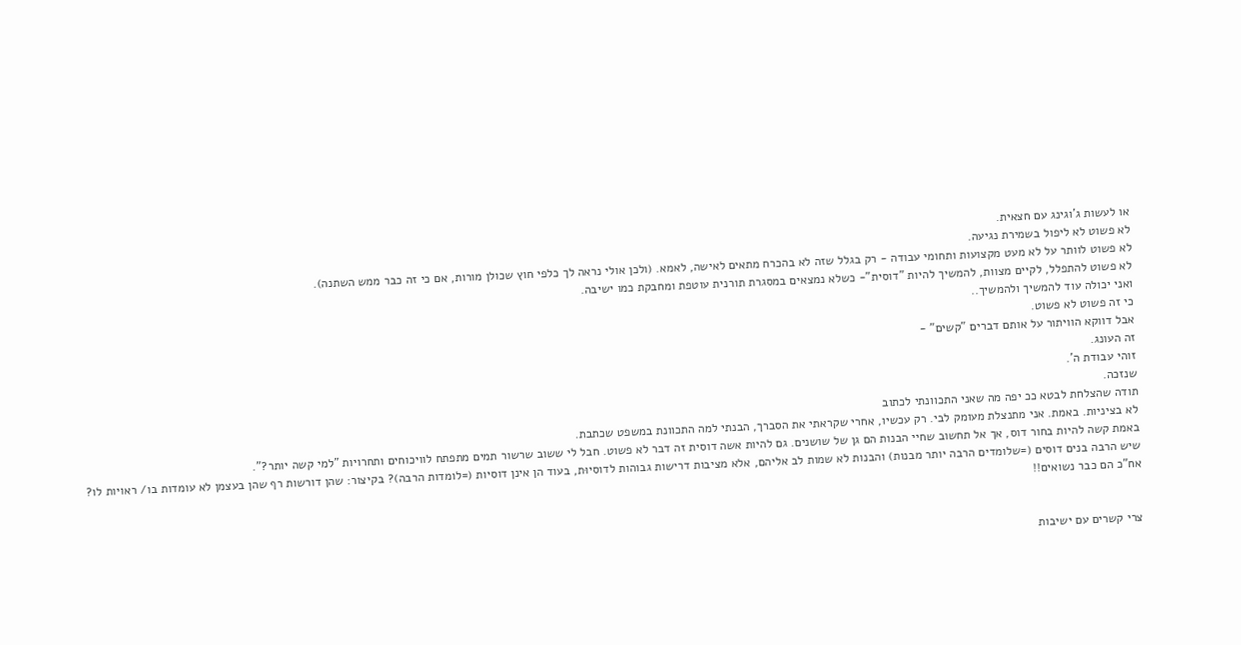או לעשות ג'וגינג עם חצאית.
לא פשוט לא ליפול בשמירת נגיעה.
לא פשוט לוותר על לא מעט מקצועות ותחומי עבודה - רק בגלל שזה לא בהכרח מתאים לאישה, לאמא. (ולכן אולי נראה לך כלפי חוץ שכולן מורות, אם כי זה כבר ממש השתנה).
לא פשוט להתפלל, לקיים מצוות, להמשיך להיות "דוסית"- כשלא נמצאים במסגרת תורנית עוטפת ומחבקת כמו ישיבה.
ואני יכולה עוד להמשיך ולהמשיך..
כי זה פשוט לא פשוט.
אבל דווקא הוויתור על אותם דברים "קשים" -
זה העונג.
זוהי עבודת ה'.
שנזכה.
תודה שהצלחת לבטא ככ יפה מה שאני התכוונתי לכתוב
לא בציניות. באמת. אני מתנצלת מעומק לבי. רק עכשיו, אחרי שקראתי את הסברך, הבנתי למה התכוונת במשפט שכתבת.
באמת קשה להיות בחור דוס, אך אל תחשוב שחיי הבנות הם גן של שושנים. גם להיות אשה דוסית זה דבר לא פשוט. חבל לי ששוב שרשור תמים מתפתח לוויכוחים ותחרויות "למי קשה יותר?".
שיש הרבה בנים דוסים (=שלומדים הרבה יותר מבנות) והבנות לא שמות לב אליהם, אלא מציבות דרישות גבוהות לדוסיוּת, בעוד הן אינן דוסיות (=לומדות הרבה)? בקיצור: שהן דורשות רף שהן בעצמן לא עומדות בו/ ראויות לו?
אח"כ הם כבר נשואים!!


צרי קשרים עם ישיבות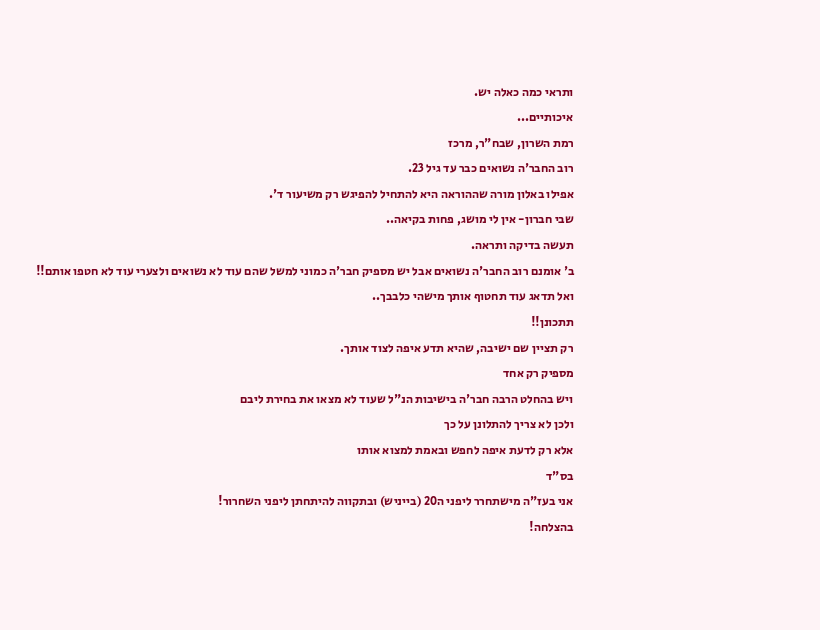ותראי כמה כאלה יש.
איכותיים...
רמת השרון, שבח"ר, מרכז
רוב החבר'ה נשואים כבר עד גיל 23.
אפילו באלון מורה שההוראה היא להתחיל להפיגש רק משיעור ד'.
שבי חברון- אין לי מושג, פחות בקיאה..
תעשה בדיקה ותראה.
ב' אומנם רוב החבר'ה נשואים אבל יש מספיק חבר'ה כמוני למשל שהם עוד לא נשואים ולצערי עוד לא חטפו אותם!!
ואל תדאג עוד תחטוף אותך מישהי כלבבך..
תתכונן!!
רק תציין שם ישיבה, שהיא תדע איפה לצוד אותך.
מספיק רק אחד
ויש בהחלט הרבה חבר'ה בישיבות הנ"ל שעוד לא מצאו את בחירת ליבם
ולכן לא צריך להתלונן על כך
אלא רק לדעת איפה לחפש ובאמת למצוא אותו
בס"ד
אני בעז"ה מישתחרר ליפני ה20 (בייניש) ובתקווה להיתחתן ליפני השחרור!
בהצלחה!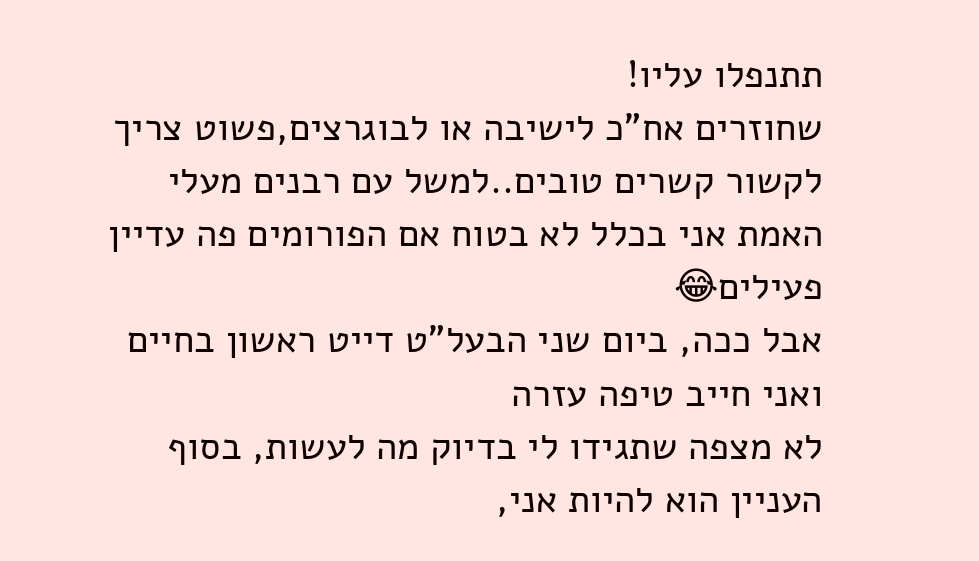תתנפלו עליו!
שחוזרים אח"כ לישיבה או לבוגרצים,פשוט צריך לקשור קשרים טובים..למשל עם רבנים מעלי
האמת אני בכלל לא בטוח אם הפורומים פה עדיין פעילים😂
אבל ככה, ביום שני הבעל"ט דייט ראשון בחיים ואני חייב טיפה עזרה
לא מצפה שתגידו לי בדיוק מה לעשות, בסוף העניין הוא להיות אני,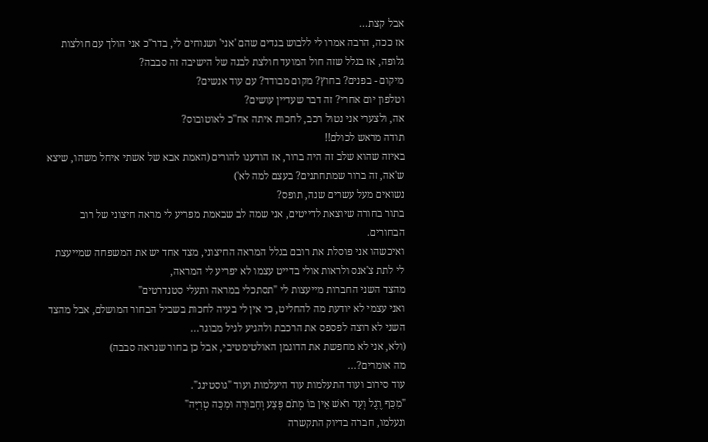אבל קצת...
אז ככה, הרבה אמרו לי ללבוש בגדים שהם 'אני' ושנוחים לי, בדר"כ אני הולך עם חולצות גלופה, אז בגלל שזה חול המועד חולצת לבנה של הישיבה זה סבבה?
מיקום - בפנים? בחוץ? מקום מבודד? עם עוד אנשים?
וטלפון יום אחרי? זה דבר שעדיין עושים?
אה, ולצערי אני נטול רכב, לחכות איתה אח''כ לאוטובוס?
תודה מראש לכולם!!
באיזה שהוא שלב זה היה ברור, אז הודענו להורים (האמת אבא של אשתי איחל משהו, שיצא ש'אה, זה ברור שמתחתנים? בעצם למה לא')
נשואים מעל עשרים שנה, תופס?
בתור בחורה שיוצאת לדייטים, אני שמה לב שבאמת מפריע לי מראה חיצוני של רוב הבחורים.
ואיכשהו אני פוסלת את רובם בגלל המראה החיצוני, מצד אחד יש את המשפחה שמייעצת לי לתת צ'אנס ולראות אולי בדייט עצמו לא יפריע לי המראה,
מהצד השני החברות מייעצות לי "תסתכלי במראה ותעלי סטנדרטים"
ואני עצמי לא יודעת מה להחליט, כי אין לי בעיה לחכות בשביל הבחור המושלם, אבל מהצד השני לא רוצה לפספס את הרכבת ולהגיע לגיל מבוגר...
(ולא, אני לא מחפשת את הדוגמן האולטימטיבי, אבל כן בחור שנראה סבבה)
מה אומרים?...
עוד סירוב ועוד התעלמות עוד היעלמות ועוד "גוסטינג".
"מִכַּף רֶגֶל וְעַד רֹאשׁ אֵין בּוֹ מְתֹם פֶּצַע וְחַבּוּרָה וּמַכָּה טְרִיָּה"
ונעלמו, חברה בדיוק התקשרה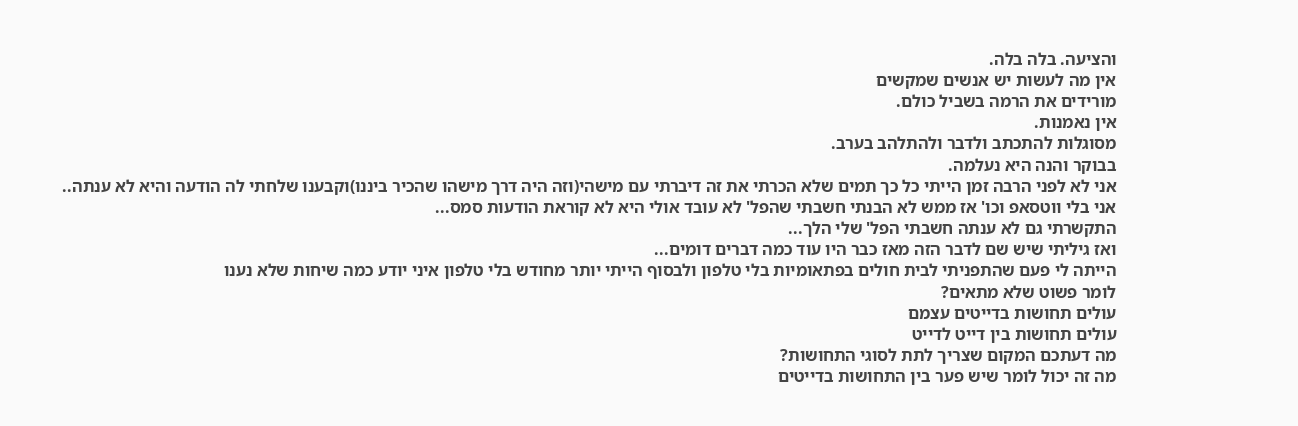והציעה. בלה בלה.
אין מה לעשות יש אנשים שמקשים
מורידים את הרמה בשביל כולם.
אין נאמנות.
מסוגלות להתכתב ולדבר ולהתלהב בערב.
בבוקר והנה היא נעלמה.
אני לא לפני הרבה זמן הייתי כל כך תמים שלא הכרתי את זה דיברתי עם מישהי(וזה היה דרך מישהו שהכיר ביננו)וקבענו שלחתי לה הודעה והיא לא ענתה..
אני בלי ווטסאפ וכו' אז ממש לא הבנתי חשבתי שהפל' לא עובד אולי היא לא קוראת הודעות סמס...
התקשרתי גם לא ענתה חשבתי הפל' שלי הלך...
ואז גיליתי שיש שם לדבר הזה מאז כבר היו עוד כמה דברים דומים...
הייתה לי פעם שהתפניתי לבית חולים בפתאומיות בלי טלפון ולבסוף הייתי יותר מחודש בלי טלפון איני יודע כמה שיחות שלא נענו
לומר פשוט שלא מתאים?
עולים תחושות בדייטים עצמם
עולים תחושות בין דייט לדייט
מה דעתכם המקום שצריך לתת לסוגי התחושות?
מה זה יכול לומר שיש פער בין התחושות בדייטים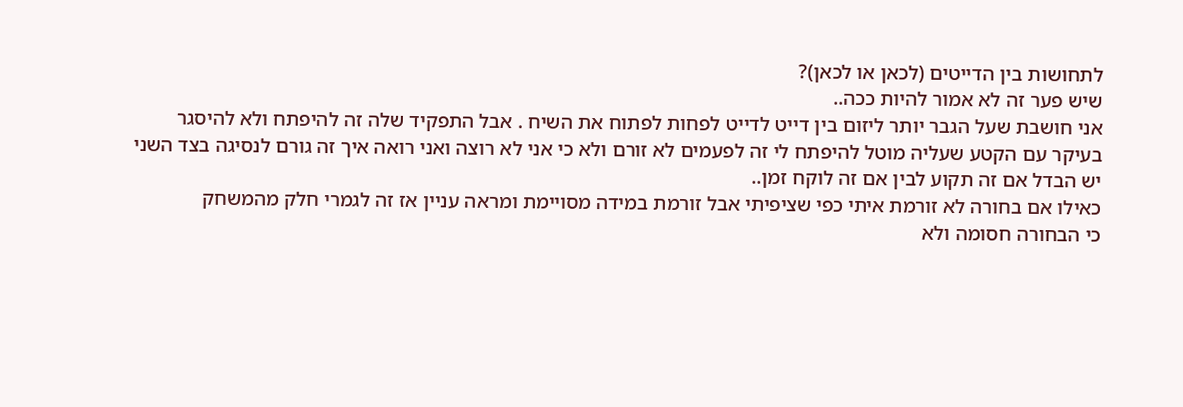לתחושות בין הדייטים (לכאן או לכאן)?
שיש פער זה לא אמור להיות ככה..
אני חושבת שעל הגבר יותר ליזום בין דייט לדייט לפחות לפתוח את השיח . אבל התפקיד שלה זה להיפתח ולא להיסגר
בעיקר עם הקטע שעליה מוטל להיפתח לי זה לפעמים לא זורם ולא כי אני לא רוצה ואני רואה איך זה גורם לנסיגה בצד השני
יש הבדל אם זה תקוע לבין אם זה לוקח זמן..
כאילו אם בחורה לא זורמת איתי כפי שציפיתי אבל זורמת במידה מסויימת ומראה עניין אז זה לגמרי חלק מהמשחק
כי הבחורה חסומה ולא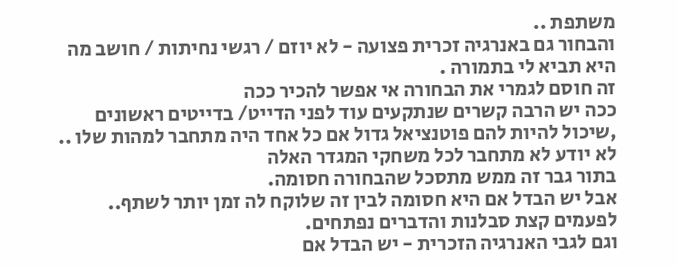משתפת ..
והבחור גם באנרגיה זכרית פצועה - לא יוזם / רגשי נחיתות / חושב מה היא תביא לי בתמורה .
זה חוסם לגמרי את הבחורה אי אפשר להכיר ככה
ככה יש הרבה קשרים שנתקעים עוד לפני הדייט/ בדייטים ראשונים ,שיכול להיות להם פוטנציאל גדול אם כל אחד היה מתחבר למהות שלו ..
לא יודע לא מתחבר לכל משחקי המגדר האלה
בתור גבר זה ממש מתסכל שהבחורה חסומה.
אבל יש הבדל אם היא חסומה לבין זה שלוקח לה זמן יותר לשתף.. לפעמים קצת סבלנות והדברים נפתחים.
וגם לגבי האנרגיה הזכרית - יש הבדל אם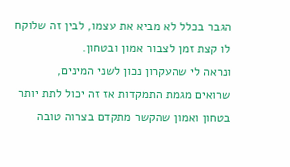הגבר בכלל לא מביא את עצמו, לבין זה שלוקח לו קצת זמן לצבור אמון ובטחון.
ונראה לי שהעקרון נכון לשני המינים,
שרואים מגמת התמקדות אז זה יכול לתת יותר בטחון ואמון שהקשר מתקדם בצרוה טובה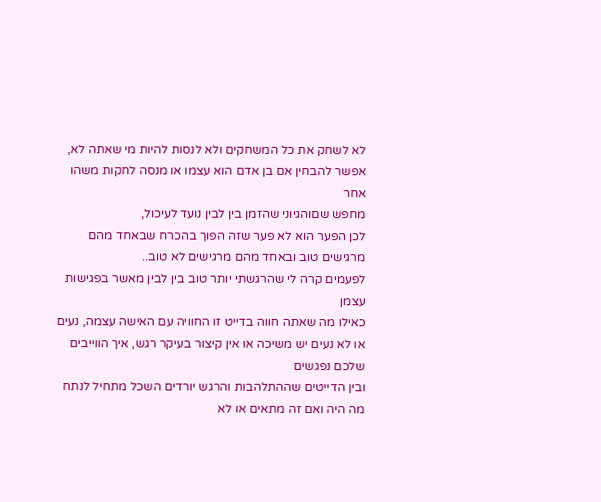לא לשחק את כל המשחקים ולא לנסות להיות מי שאתה לא, אפשר להבחין אם בן אדם הוא עצמו או מנסה לחקות משהו אחר
מחפש שםוהגיוני שהזמן בין לבין נועד לעיכול,
לכן הפער הוא לא פער שזה הפוך בהכרח שבאחד מהם מרגישים טוב ובאחד מהם מרגישים לא טוב..
לפעמים קרה לי שהרגשתי יותר טוב בין לבין מאשר בפגישות עצמן
כאילו מה שאתה חווה בדייט זו החוויה עם האישה עצמה, נעים או לא נעים יש משיכה או אין קיצור בעיקר רגש, איך הווייבים שלכם נפגשים
ובין הדייטים שההתלהבות והרגש יורדים השכל מתחיל לנתח מה היה ואם זה מתאים או לא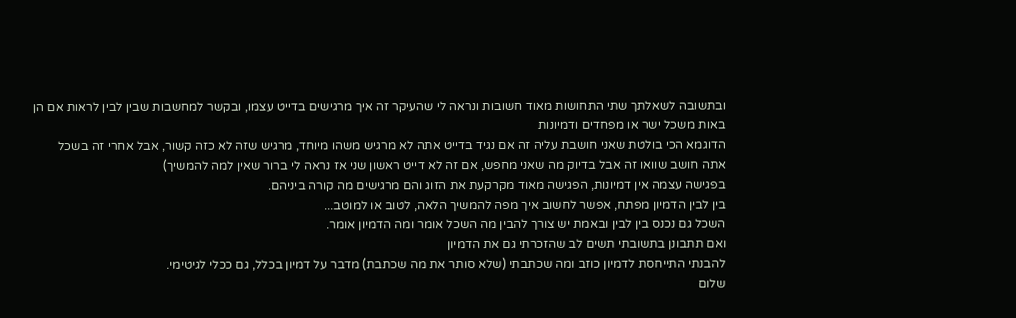ובתשובה לשאלתך שתי התחושות מאוד חשובות ונראה לי שהעיקר זה איך מרגישים בדייט עצמו, ובקשר למחשבות שבין לבין לראות אם הן באות משכל ישר או מפחדים ודמיונות
הדוגמא הכי בולטת שאני חושבת עליה זה אם נגיד בדייט אתה לא מרגיש משהו מיוחד, מרגיש שזה לא כזה קשור, אבל אחרי זה בשכל אתה חושב שוואו זה אבל בדיוק מה שאני מחפש, אם זה לא דייט ראשון שני אז נראה לי ברור שאין למה להמשיך)
בפגישה עצמה אין דמיונות, הפגישה מאוד מקרקעת את הזוג והם מרגישים מה קורה ביניהם.
בין לבין הדמיון מפתח, אפשר לחשוב איך מפה להמשיך הלאה, לטוב או למוטב...
השכל גם נכנס בין לבין ובאמת יש צורך להבין מה השכל אומר ומה הדמיון אומר.
ואם תתבונן בתשובתי תשים לב שהזכרתי גם את הדמיון
להבנתי התייחסת לדמיון כוזב ומה שכתבתי (שלא סותר את מה שכתבת) מדבר על דמיון בכלל, גם ככלי לגיטימי.
שלום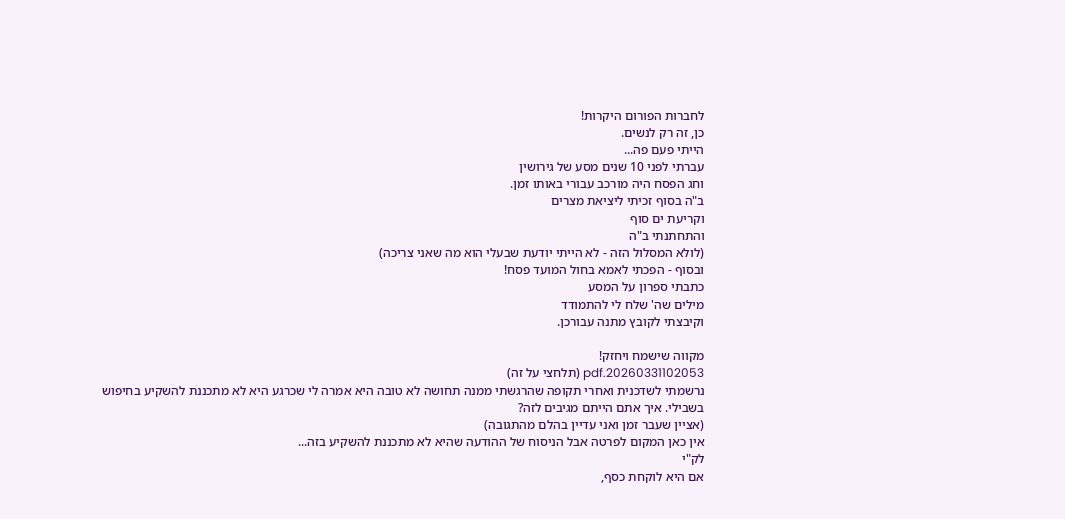לחברות הפורום היקרות!
כן, זה רק לנשים.
הייתי פעם פה...
עברתי לפני 10 שנים מסע של גירושין
וחג הפסח היה מורכב עבורי באותו זמן.
ב"ה בסוף זכיתי ליציאת מצרים
וקריעת ים סוף
והתחתנתי ב"ה
(לולא המסלול הזה - לא הייתי יודעת שבעלי הוא מה שאני צריכה)
ובסוף - הפכתי לאמא בחול המועד פסח!
כתבתי ספרון על המסע
מילים שה' שלח לי להתמודד
וקיבצתי לקובץ מתנה עבורכן.

מקווה שישמח ויחזק!
20260331102053.pdf (תלחצי על זה)
נרשמתי לשדכנית ואחרי תקופה שהרגשתי ממנה תחושה לא טובה היא אמרה לי שכרגע היא לא מתכננת להשקיע בחיפוש בשבילי. איך אתם הייתם מגיבים לזה?
(אציין שעבר זמן ואני עדיין בהלם מהתגובה)
אין כאן המקום לפרטה אבל הניסוח של ההודעה שהיא לא מתכננת להשקיע בזה...
לק"י
אם היא לוקחת כסף,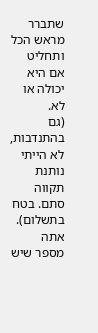שתברר מראש הכל ותחליט אם היא יכולה או לא.
(גם בהתנדבות, לא הייתי נותנת תקווה סתם. בטח בתשלום).
אתה מספר שיש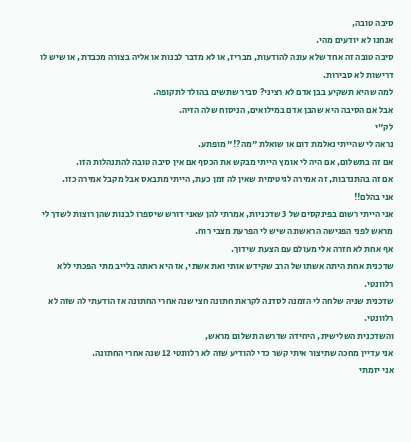סיבה טובה,
אנחנו לא יודעים מהי.
סיבה טובה זה אחד שלא עונה להודעות, מבריז, או לא מדבר לבנות או אליה בצורה מכבדת, או שיש לו דרישות לא סבירות.
למה שהיא תשקיע בבן אדם לא רציני? סביר שתשים בהולד לתקופה.
אבל אם הסיבה היא שהבן אדם במילואים, הניסוח שלה הזיה.
לק"י
נראה לי שהייתי נאלמת דום או שואלת "מה?!" מופתע.
אם זה בתשלום, אם היה לי אומץ הייתי מבקש את הכסף אם אין סיבה טובה להתנהלות הזו.
אם זה בהתנדבות, זה אמירה לגיטימית שאין לה זמן כעת, הייתי מתבאס אבל מקבל אמירה כזו.
אני בהלם!!
אני הייתי רשום בפינקסים של 3 שדכניות, אמרתי להן שאני דורש שיספרו לבנות שהן רוצות לשדך לי מראש לפני הפגישה הראשונה שיש לי הפרעת מצבי רוח.
אף אחת לא חזרה אלי מעולם עם הצעת שידוך.
שדכנית אחת היתה אשתו של הרב שקידש אותי ואת אשתי, אז היא ראתה בלייב מתי הפכתי ללא רלוונטי.
שדכנית שניה שלחה לי הזמנה לסדנה לקראת חתונה חצי שנה אחרי החתונה אז הודעתי לה שזה לא רלוונטי.
והשדכנית השלישית, היחידה שדרשה תשלום מראש,
אני עדיין מחכה שתיצור איתי קשר כדי להודיע שזה לא רלוונטי 12 שנה אחרי החתונה.
אני יזמתי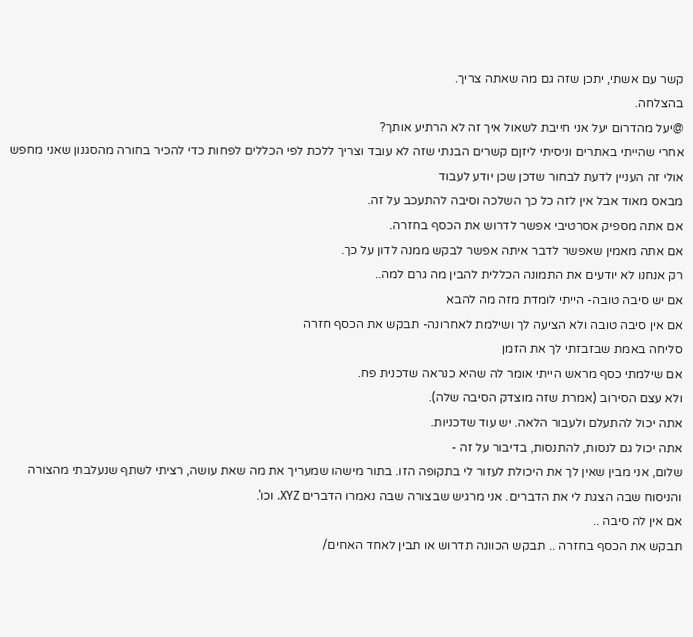קשר עם אשתי, יתכן שזה גם מה שאתה צריך.
בהצלחה.
@יעל מהדרום יעל אני חייבת לשאול איך זה לא הרתיע אותך?
אחרי שהייתי באתרים וניסיתי ליזןם קשרים הבנתי שזה לא עובד וצריך ללכת לפי הכללים לפחות כדי להכיר בחורה מהסגנון שאני מחפש
אולי זה העניין לדעת לבחור שדכן שכן יודע לעבוד
מבאס מאוד אבל אין לזה כל כך השלכה וסיבה להתעכב על זה.
אם אתה מספיק אסרטיבי אפשר לדרוש את הכסף בחזרה.
אם אתה מאמין שאפשר לדבר איתה אפשר לבקש ממנה לדון על כך.
רק אנחנו לא יודעים את התמונה הכללית להבין מה גרם למה..
אם יש סיבה טובה- הייתי לומדת מזה מה להבא
אם אין סיבה טובה ולא הציעה לך ושילמת לאחרונה- תבקש את הכסף חזרה
סליחה באמת שבזבזתי לך את הזמן
אם שילמתי כסף מראש הייתי אומר לה שהיא כנראה שדכנית פח.
ולא עצם הסירוב (אמרת שזה מוצדק הסיבה שלה).
אתה יכול להתעלם ולעבור הלאה. יש עוד שדכניות.
אתה יכול גם לנסות, להתנסות, בדיבור על זה -
שלום, אני מבין שאין לך את היכולת לעזור לי בתקופה הזו. בתור מישהו שמעריך את מה שאת עושה, רציתי לשתף שנעלבתי מהצורה והניסוח שבה הצגת לי את הדברים. אני מרגיש שבצורה שבה נאמרו הדברים XYZ. וכו'.
אם אין לה סיבה ..
תבקש את הכסף בחזרה .. תבקש הכוונה תדרוש או תבין לאחד האחים/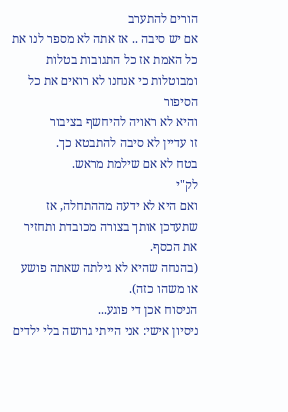הורים להתערב
אם יש סיבה .. אז אתה לא מספר לנו את כל האמת אז כל התגובות בטלות ומבוטלות כי אנחנו לא רואים את כל הסיפור
והיא לא ראויה להיחשף בציבור
זו עדיין לא סיבה להתבטא כך.
בטח לא אם שילמת מראש.
לק"י
ואם היא לא ידעה מההתחלה, אז שתעדכן אותך בצורה מכובדת ותחזיר את הכסף.
(בהנחה שהיא לא גילתה שאתה פושע או משהו כזה).
הניסוח אכן די פוגע...
ניסיון אישי: אני הייתי גרושה בלי ילדים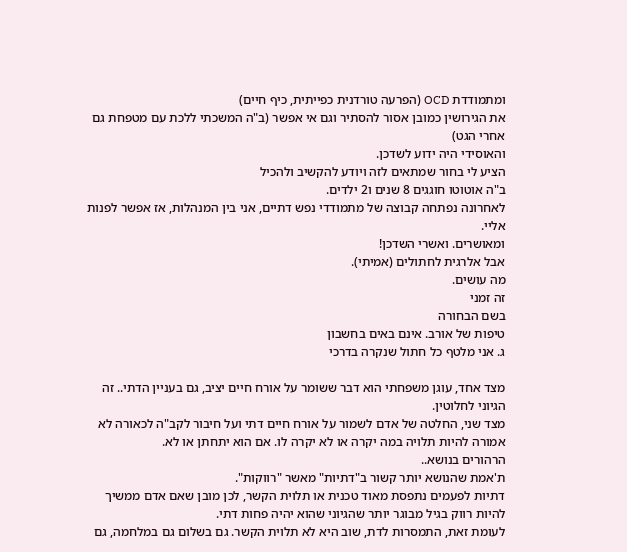ומתמודדת OCD (הפרעה טורדנית כפייתית, כיף חיים)
את הגירושין כמובן אסור להסתיר וגם אי אפשר (ב"ה המשכתי ללכת עם מטפחת גם אחרי הגט)
והאוסידי היה ידוע לשדכן.
הציע לי בחור שמתאים לזה ויודע להקשיב ולהכיל
ב"ה אוטוטו חוגגים 8 שנים ו2 ילדים.
לאחרונה נפתחה קבוצה של מתמודדי נפש דתיים, אני בין המנהלות, אז אפשר לפנות אליי.
ומאושרים. ואשרי השדכן!
אבל אלרגית לחתולים (אמיתי).
מה עושים.
זה זמני
בשם הבחורה
טיפות של אורב. אינם באים בחשבון
ג. אני מלטף כל חתול שנקרה בדרכי

מצד אחד, עוגן משפחתי הוא דבר ששומר על אורח חיים יציב, גם בעניין הדתי.. זה הגיוני לחלוטין.
מצד שני, החלטה של אדם לשמור על אורח חיים דתי ועל חיבור לקב"ה לכאורה לא אמורה להיות תלויה במה יקרה או לא יקרה לו. אם הוא יתחתן או לא.
הרהורים בנושא..
ת'אמת שהנושא יותר קשור ב"דתיות" מאשר "רווקות".
דתיות לפעמים נתפסת מאוד טכנית או תלוית הקשר, לכן מובן שאם אדם ממשיך להיות רווק בגיל מבוגר יותר שהגיוני שהוא יהיה פחות דתי.
לעומת זאת, התמסרות לדת, שוב היא לא תלוית הקשר. גם בשלום גם במלחמה, גם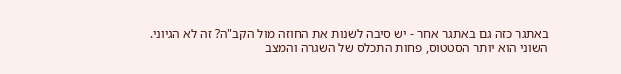באתגר כזה גם באתגר אחר - יש סיבה לשנות את החוזה מול הקב"ה? זה לא הגיוני.
השוני הוא יותר הסטטוס, פחות התכלס של השגרה והמצב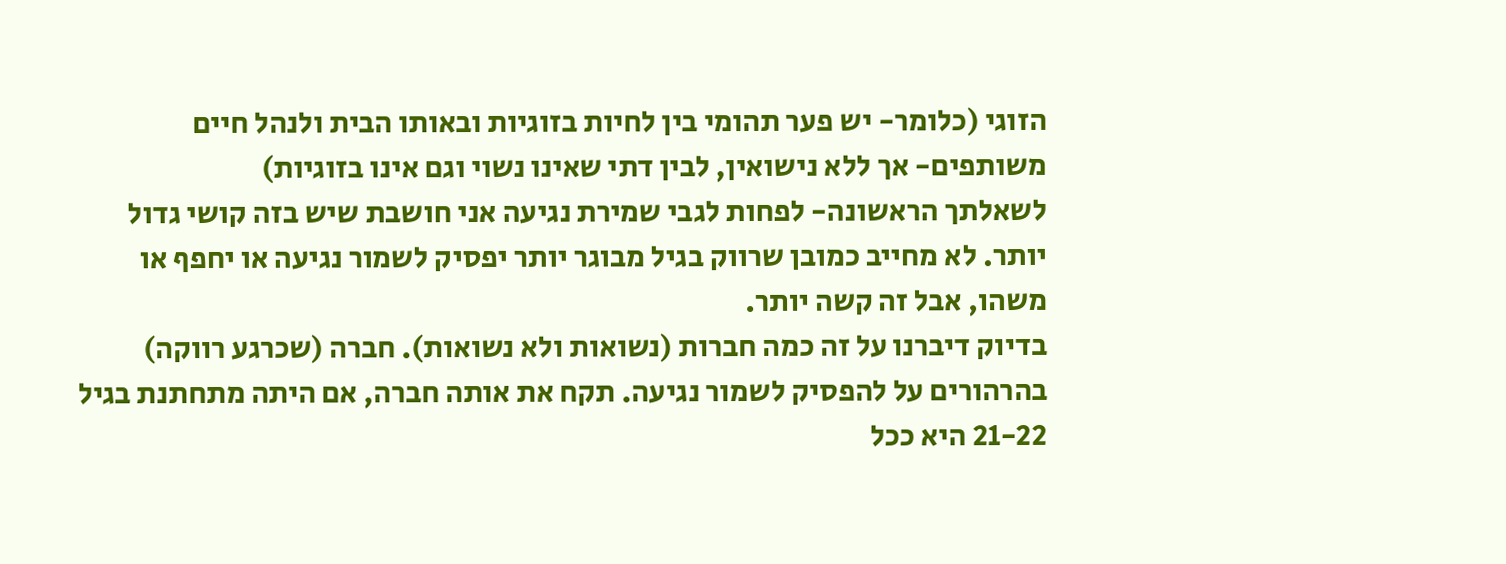הזוגי (כלומר- יש פער תהומי בין לחיות בזוגיות ובאותו הבית ולנהל חיים משותפים- אך ללא נישואין, לבין דתי שאינו נשוי וגם אינו בזוגיות)
לשאלתך הראשונה- לפחות לגבי שמירת נגיעה אני חושבת שיש בזה קושי גדול יותר. לא מחייב כמובן שרווק בגיל מבוגר יותר יפסיק לשמור נגיעה או יחפף או משהו, אבל זה קשה יותר.
בדיוק דיברנו על זה כמה חברות (נשואות ולא נשואות). חברה (שכרגע רווקה) בהרהורים על להפסיק לשמור נגיעה. תקח את אותה חברה, אם היתה מתחתנת בגיל 21-22 היא ככל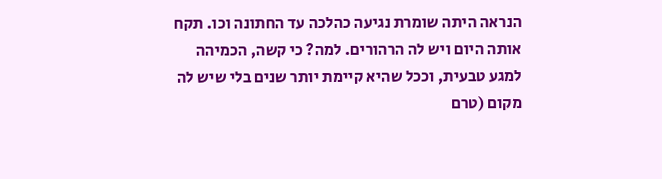הנראה היתה שומרת נגיעה כהלכה עד החתונה וכו. תקח אותה היום ויש לה הרהורים. למה? כי קשה, הכמיהה למגע טבעית, וככל שהיא קיימת יותר שנים בלי שיש לה מקום (טרם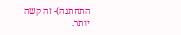התחתנה)- זה קשה יותר.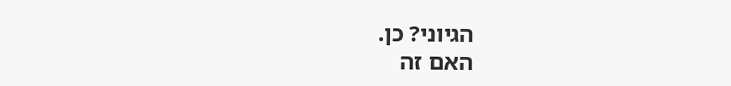הגיוני? כן.
האם זה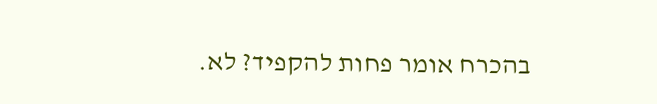בהכרח אומר פחות להקפיד? לא.